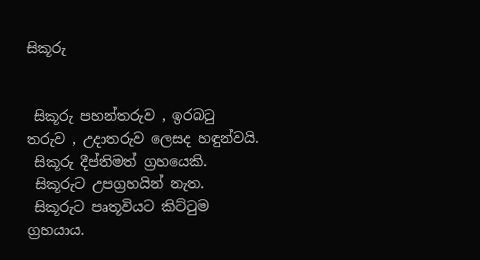සිකූරු


 සිකූරු පහන්තරුව , ඉරබටු තරුව , උදාතරුව ලෙසද හඳුන්වයි.
 සිකූරු දීප්තිමත් ග්‍රහයෙකි.
 සිකූරුට උපග්‍රහයින් නැත.
 සිකූරුට පෘතූවියට කිට්ටුම ග්‍රහයාය.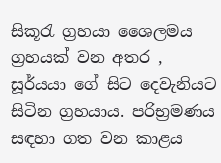සිකූරැ ග්‍රහයා ශෛලමය ග්‍රහයක් වන අතර , සූර්යයා ගේ සිට දෙවැනියට සිටින ග්‍රහයාය. පරිභ්‍රමණය සඳහා ගත වන කාළය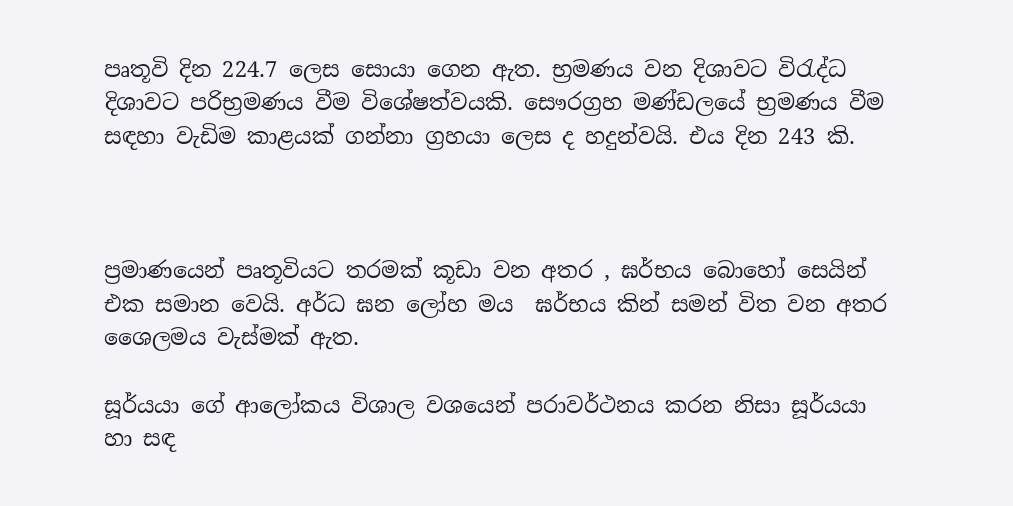පෘතූවි දින 224.7 ලෙස සොයා ගෙන ඇත. භ්‍රමණය වන දිශාවට විරැද්ධ දිශාවට පරිභ්‍රමණය වීම විශේෂත්වයකි. සෞරග්‍රහ මණ්ඩලයේ භ්‍රමණය වීම සඳහා වැඩිම කාළයක් ගන්නා ග්‍රහයා ලෙස ද හදුන්වයි. එය දින 243 කි.



ප්‍රමාණයෙන් පෘතූවියට තරමක් කූඩා වන අතර , ඝර්භය බොහෝ සෙයින් එක සමාන වෙයි. අර්ධ ඝන ලෝහ මය  ඝර්භය කින් සමන් විත වන අතර ශෛලමය වැස්මක් ඇත.

සූර්යයා ගේ ආලෝකය විශාල වශයෙන් පරාවර්ථනය කරන නිසා සූර්යයා හා සඳ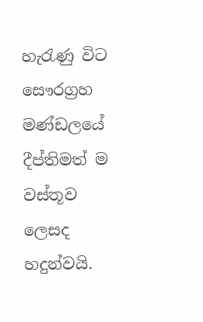හැරැණු විට සෞරග්‍රහ මණ්ඩලයේ දීප්තිමත් ම වස්තූව ලෙසද හදුන්වයි.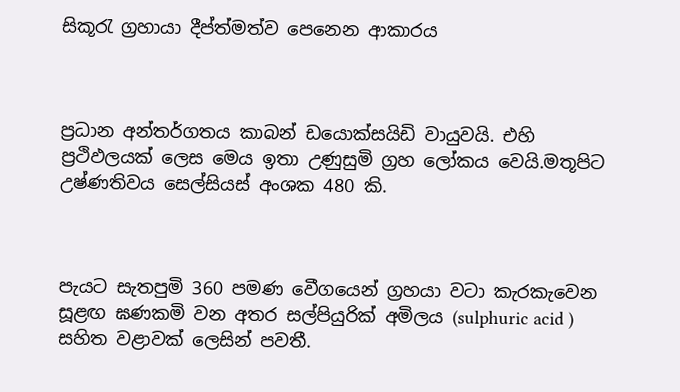සිකූරැ ග්‍රහායා දීප්ත්මත්ව පෙනෙන ආකාරය



ප්‍රධාන අන්තර්ගතය කාබන් ඩයොක්සයිඩි වායුවයි. එහි ප්‍රථිඵලයක් ලෙස මෙය ඉතා උණුසුමි ග්‍රහ ලෝකය වෙයි.මතූපිට උෂ්ණතිවය සෙල්සියස් අංශක 480 කි.



පැයට සැතපුමි 360 පමණ වෙීගයෙන් ග්‍රහයා වටා කැරකැවෙන සූළඟ ඝණකමි වන අතර සල්පියුරික් අමිලය (sulphuric acid ) සහිත වළාවක් ලෙසින් පවතී.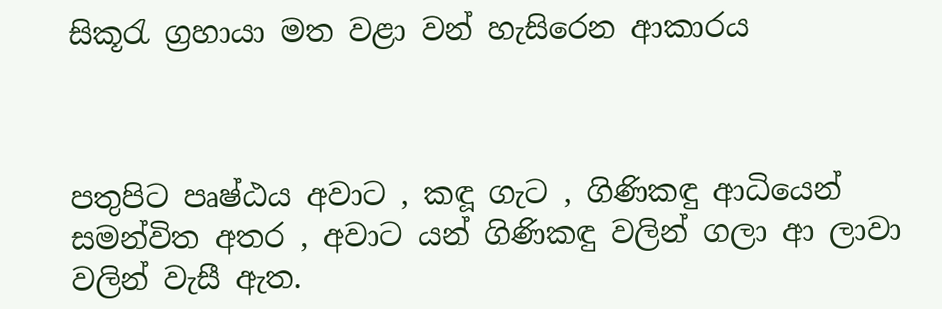සිකූරැ ග්‍රහායා මත වළා වන් හැසිරෙන ආකාරය



පතුපිට පෘෂ්ඨය අවාට , කඳූ ගැට , ගිණිකඳු ආධියෙන් සමන්විත අතර , අවාට යන් ගිණිකඳු වලින් ගලා ආ ලාවා වලින් වැසී ඇත.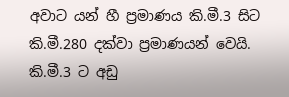අවාට යන් හී ප්‍රමාණය කි.මී.3 සිට කි.මී.280 දක්වා ප්‍රමාණයන් වෙයි. කි.මී.3 ට අඩු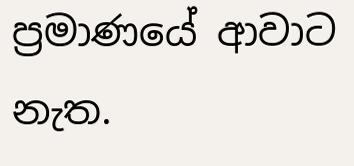ප්‍රමාණයේ ආවාට නැත.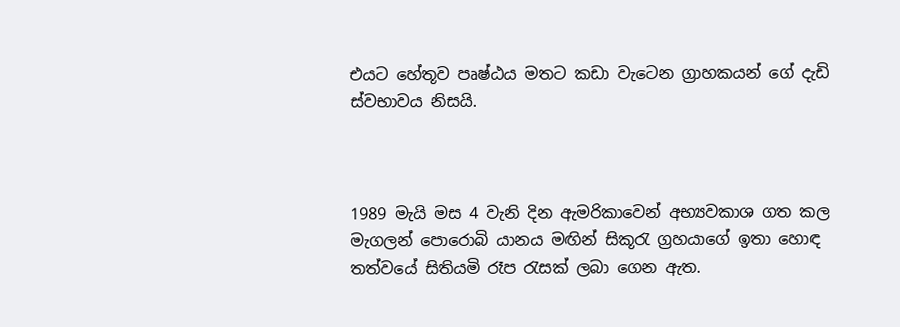එයට හේතූව පෘෂ්ඨය මතට කඩා වැටෙන ග්‍රාහකයන් ගේ දැඩි ස්වභාවය නිසයි.



1989 මැයි මස 4 වැනි දින ඇමරිකාවෙන් අභ්‍යවකාශ ගත කල මැගලන් පොරොබි යානය මඟින් සිකූරැ ග්‍රහයාගේ ඉතා හොඳ තත්වයේ සිතියමි රෑප රැසක් ලබා ගෙන ඇත.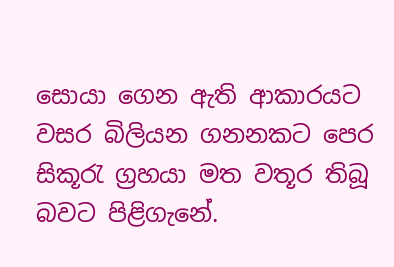සොයා ගෙන ඇති ආකාරයට වසර බිලියන ගනනකට පෙර සිකූරැ ග්‍රහයා මත වතූර තිබූ බවට පිළිගැනේ.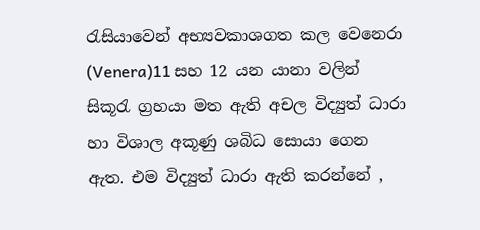රැසියාවෙන් අභ්‍යවකාශගත කල වෙනෙරා (Venera)11 සහ 12 යන යානා වලින් සිකූරැ ග්‍රහයා මත ඇති අචල විද්‍යුත් ධාරා හා විශාල අකූණු ශබිධ සොයා ගෙන ඇත. එම විද්‍යුත් ධාරා ඇති කරන්නේ ,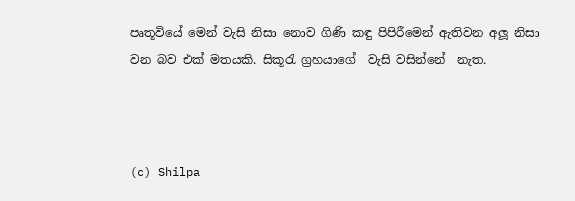පෘතූවියේ මෙන් වැසි නිසා නොව ගිණි කඳු පිපිරීමෙන් ඇතිවන අලූ නිසා වන බව එක් මතයකි. සිකූරැ ග්‍රහයාගේ  වැසි වසින්නේ  නැත.



(c) Shilpa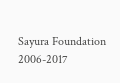Sayura Foundation 2006-2017